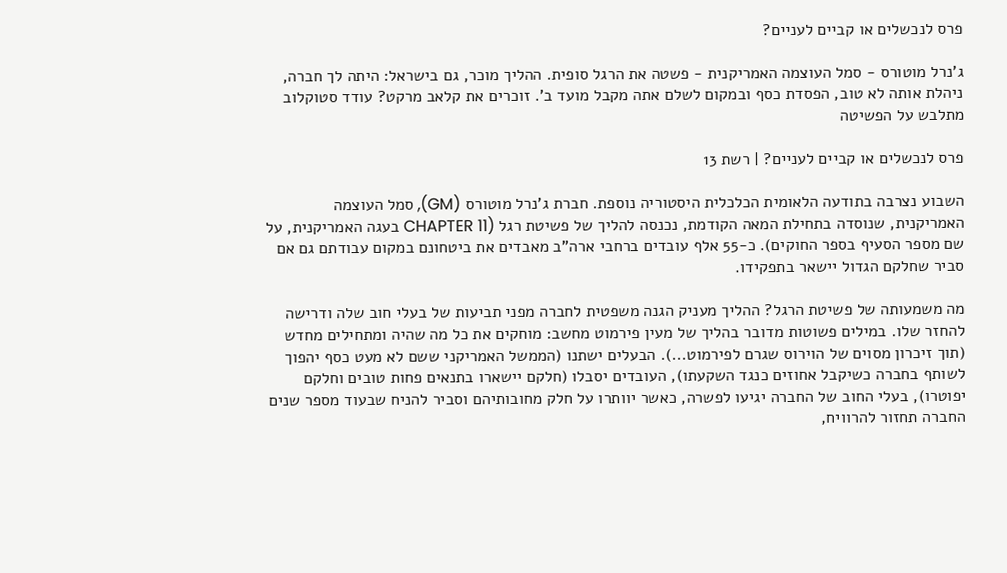פרס לנכשלים או קביים לעניים?

ג'נרל מוטורס - סמל העוצמה האמריקנית - פשטה את הרגל סופית. ההליך מוכר, גם בישראל: היתה לך חברה, ניהלת אותה לא טוב, הפסדת כסף ובמקום לשלם אתה מקבל מועד ב'. זוכרים את קלאב מרקט? עודד סטוקלוב מתלבש על הפשיטה

פרס לנכשלים או קביים לעניים? | רשת 13

השבוע נצרבה בתודעה הלאומית הכלכלית היסטוריה נוספת. חברת ג'נרל מוטורס (GM), סמל העוצמה האמריקנית, שנוסדה בתחילת המאה הקודמת, נכנסה להליך של פשיטת רגל (CHAPTER 11 בעגה האמריקנית, על שם מספר הסעיף בספר החוקים). כ-55 אלף עובדים ברחבי ארה"ב מאבדים את ביטחונם במקום עבודתם גם אם סביר שחלקם הגדול יישאר בתפקידו.

מה משמעותה של פשיטת הרגל? ההליך מעניק הגנה משפטית לחברה מפני תביעות של בעלי חוב שלה ודרישה להחזר שלו. במילים פשוטות מדובר בהליך של מעין פירמוט מחשב: מוחקים את כל מה שהיה ומתחילים מחדש (תוך זיכרון מסוים של הוירוס שגרם לפירמוט...). הבעלים ישתנו (הממשל האמריקני ששם לא מעט כסף יהפוך לשותף בחברה כשיקבל אחוזים כנגד השקעתו), העובדים יסבלו (חלקם יישארו בתנאים פחות טובים וחלקם יפוטרו), בעלי החוב של החברה יגיעו לפשרה, כאשר יוותרו על חלק מחובותיהם וסביר להניח שבעוד מספר שנים החברה תחזור להרוויח,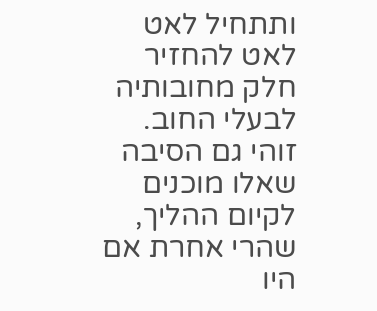ותתחיל לאט לאט להחזיר חלק מחובותיה לבעלי החוב. זוהי גם הסיבה שאלו מוכנים לקיום ההליך, שהרי אחרת אם היו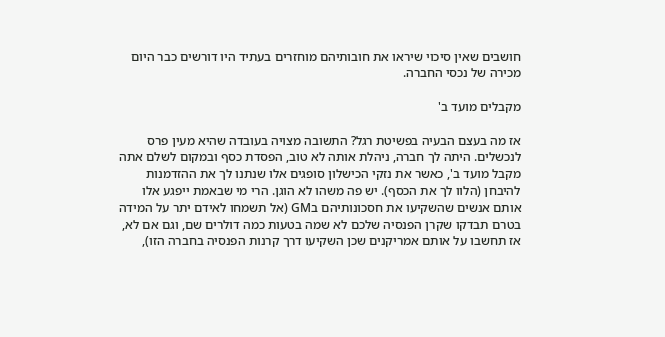חושבים שאין סיכוי שיראו את חובותיהם מוחזרים בעתיד היו דורשים כבר היום מכירה של נכסי החברה.

מקבלים מועד ב'

אז מה בעצם הבעיה בפשיטת רגל? התשובה מצויה בעובדה שהיא מעין פרס לנכשלים. היתה לך חברה, ניהלת אותה לא טוב, הפסדת כסף ובמקום לשלם אתה מקבל מועד ב', כאשר את נזקי הכישלון סופגים אלו שנתנו לך את ההזדמנות להיבחן (הלוו לך את הכסף). יש פה משהו לא הוגן. הרי מי שבאמת ייפגע אלו אותם אנשים שהשקיעו את חסכונותיהם בGM (אל תשמחו לאידם יתר על המידה בטרם תבדקו שקרן הפנסיה שלכם לא שמה בטעות כמה דולרים שם, וגם אם לא, אז תחשבו על אותם אמריקנים שכן השקיעו דרך קרנות הפנסיה בחברה הזו),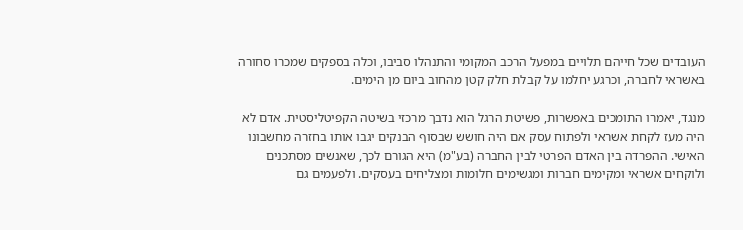העובדים שכל חייהם תלויים במפעל הרכב המקומי והתנהלו סביבו, וכלה בספקים שמכרו סחורה באשראי לחברה, וכרגע יחלמו על קבלת חלק קטן מהחוב ביום מן הימים.

מנגד, יאמרו התומכים באפשרות, פשיטת הרגל הוא נדבך מרכזי בשיטה הקפיטליסטית. אדם לא היה מעז לקחת אשראי ולפתוח עסק אם היה חושש שבסוף הבנקים יגבו אותו בחזרה מחשבונו האישי. ההפרדה בין האדם הפרטי לבין החברה (בע"מ) היא הגורם לכך, שאנשים מסתכנים ולוקחים אשראי ומקימים חברות ומגשימים חלומות ומצליחים בעסקים. ולפעמים גם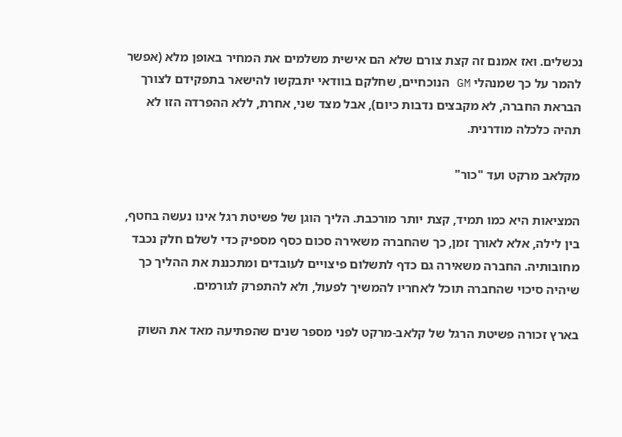נכשלים. ואז אמנם זה קצת צורם שלא הם אישית משלמים את המחיר באופן מלא (אפשר להמר על כך שמנהלי GM הנוכחיים, שחלקם בוודאי יתבקשו להישאר בתפקידם לצורך הבראת החברה, לא מקבצים נדבות כיום), אבל מצד שני, אחרת, ללא ההפרדה הזו לא תהיה כלכלה מודרנית.

מקלאב מרקט ועד "כור"

המציאות היא כמו תמיד, קצת יותר מורכבת. הליך הוגן של פשיטת רגל אינו נעשה בחטף, בין לילה, אלא לאורך זמן, כך שהחברה משאירה סכום כסף מספיק כדי לשלם חלק נכבד מחובותיה. החברה משאירה גם כדף לתשלום פיצויים לעובדים ומתכננת את ההליך כך שיהיה סיכוי שהחברה תוכל לאחריו להמשיך לפעול, ולא להתפרק לגורמים.

בארץ זכורה פשיטת הרגל של קלאב-מרקט לפני מספר שנים שהפתיעה מאד את השוק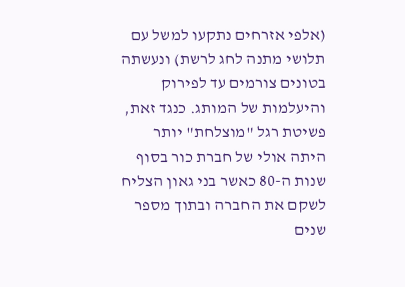(אלפי אזרחים נתקעו למשל עם תלושי מתנה לחג לרשת) ונעשתה בטונים צורמים עד לפירוק והיעלמות של המותג. כנגד זאת, פשיטת רגל "מוצלחת" יותר היתה אולי של חברת כור בסוף שנות ה-80 כאשר בני גאון הצליח לשקם את החברה ובתוך מספר שנים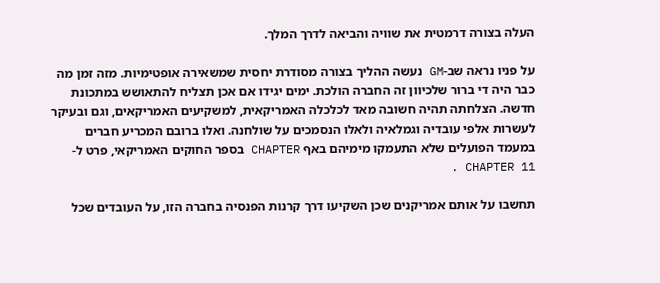העלה בצורה דרמטית את שוויה והביאה לדרך המלך.

על פניו נראה שב-GM נעשה ההליך בצורה מסודרת יחסית שמשאירה אופטימיות. מזה זמן מה כבר היה די ברור שלכיוון זה החברה הולכת. ימים יגידו אם אכן תצליח להתאושש במתכונת חדשה. הצלחתה תהיה חשובה מאד לכלכלה האמריקאית, למשקיעים האמריקאים, וגם ובעיקר לעשרות אלפי עובדיה וגמלאיה ולאלו הנסמכים על שולחנה. ואלו ברובם המכריע חברים במעמד הפועלים שלא התעמקו מימיהם באף CHAPTER בספר החוקים האמריקאי, פרט ל-CHAPTER 11 .

תחשבו על אותם אמריקנים שכן השקיעו דרך קרנות הפנסיה בחברה הזו, על העובדים שכל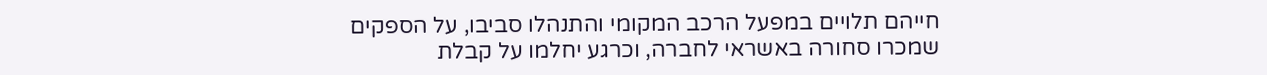חייהם תלויים במפעל הרכב המקומי והתנהלו סביבו, על הספקים שמכרו סחורה באשראי לחברה, וכרגע יחלמו על קבלת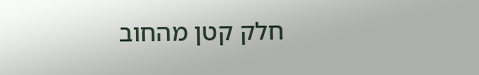חלק קטן מהחוב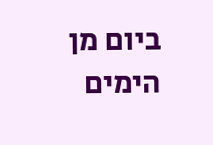ביום מן הימים